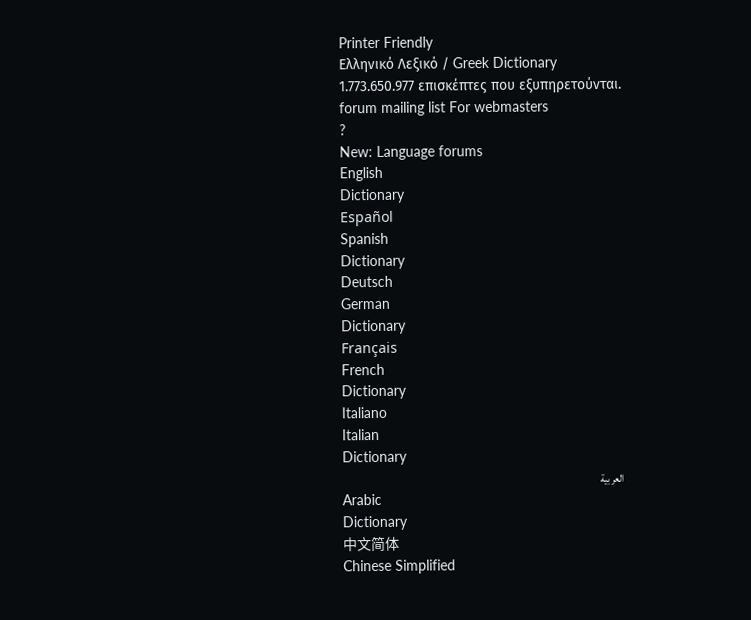Printer Friendly
Ελληνικό Λεξικό / Greek Dictionary
1.773.650.977 επισκέπτες που εξυπηρετούνται.
forum mailing list For webmasters
?
New: Language forums
English
Dictionary
Español
Spanish
Dictionary
Deutsch
German
Dictionary
Français
French
Dictionary
Italiano
Italian
Dictionary
العربية
Arabic
Dictionary
中文简体
Chinese Simplified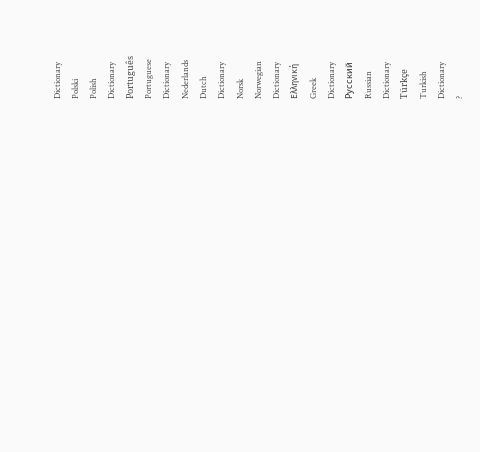Dictionary
Polski
Polish
Dictionary
Português
Portuguese
Dictionary
Nederlands
Dutch
Dictionary
Norsk
Norwegian
Dictionary
Ελληνική
Greek
Dictionary
Русский
Russian
Dictionary
Türkçe
Turkish
Dictionary
?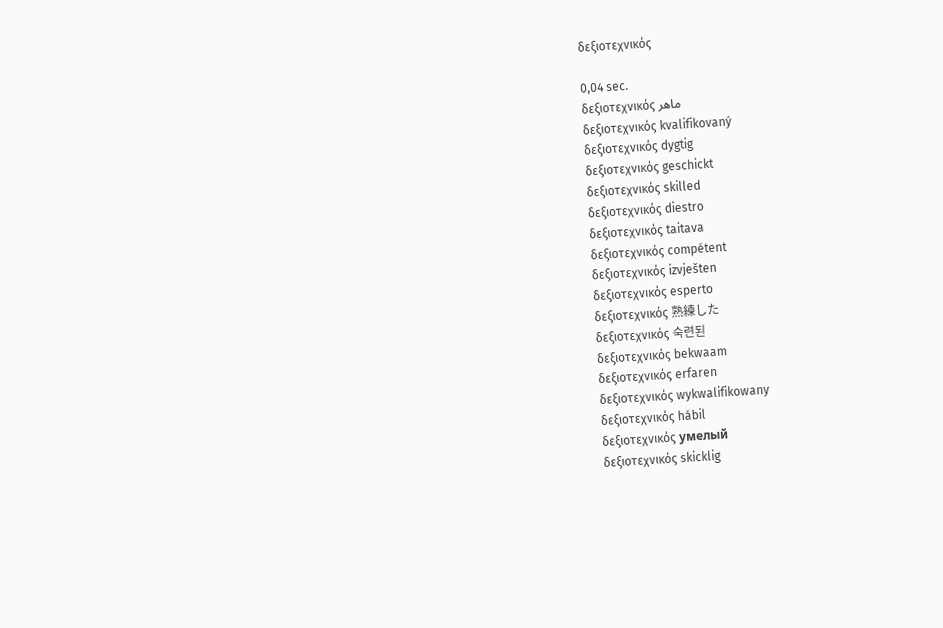δεξιοτεχνικός

0,04 sec.
δεξιοτεχνικός ماهر
δεξιοτεχνικός kvalifikovaný
δεξιοτεχνικός dygtig
δεξιοτεχνικός geschickt
δεξιοτεχνικός skilled
δεξιοτεχνικός diestro
δεξιοτεχνικός taitava
δεξιοτεχνικός compétent
δεξιοτεχνικός izvješten
δεξιοτεχνικός esperto
δεξιοτεχνικός 熟練した
δεξιοτεχνικός 숙련된
δεξιοτεχνικός bekwaam
δεξιοτεχνικός erfaren
δεξιοτεχνικός wykwalifikowany
δεξιοτεχνικός hábil
δεξιοτεχνικός умелый
δεξιοτεχνικός skicklig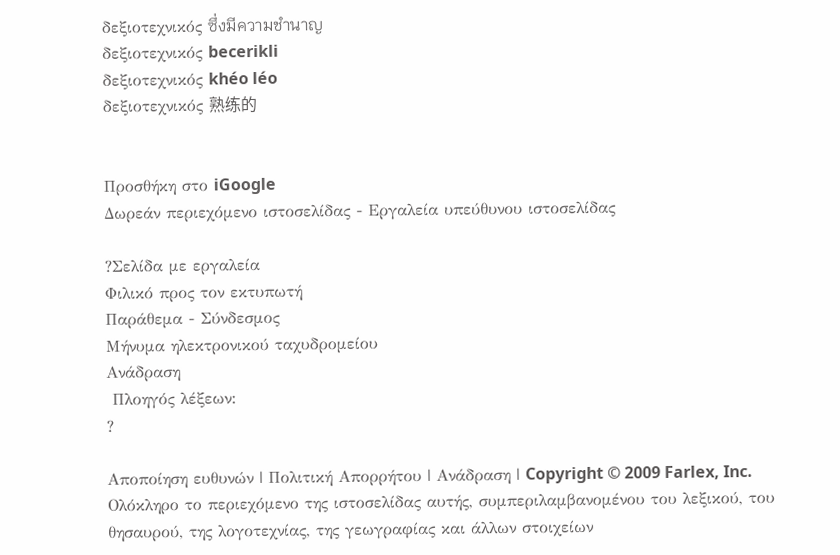δεξιοτεχνικός ซึ่งมีความชำนาญ
δεξιοτεχνικός becerikli
δεξιοτεχνικός khéo léo
δεξιοτεχνικός 熟练的


Προσθήκη στο iGoogle
Δωρεάν περιεχόμενο ιστοσελίδας - Εργαλεία υπεύθυνου ιστοσελίδας

?Σελίδα με εργαλεία
Φιλικό προς τον εκτυπωτή
Παράθεμα - Σύνδεσμος
Μήνυμα ηλεκτρονικού ταχυδρομείου
Ανάδραση
 Πλοηγός λέξεων:
?

Αποποίηση ευθυνών | Πολιτική Απορρήτου | Ανάδραση | Copyright © 2009 Farlex, Inc.
Ολόκληρο το περιεχόμενο της ιστοσελίδας αυτής, συμπεριλαμβανομένου του λεξικού, του θησαυρού, της λογοτεχνίας, της γεωγραφίας και άλλων στοιχείων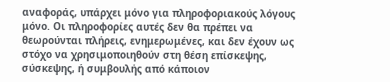αναφοράς, υπάρχει μόνο για πληροφοριακούς λόγους μόνο. Οι πληροφορίες αυτές δεν θα πρέπει να θεωρούνται πλήρεις, ενημερωμένες, και δεν έχουν ως στόχο να χρησιμοποιηθούν στη θέση επίσκεψης, σύσκεψης, ή συμβουλής από κάποιον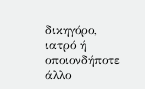δικηγόρο, ιατρό ή οποιονδήποτε άλλο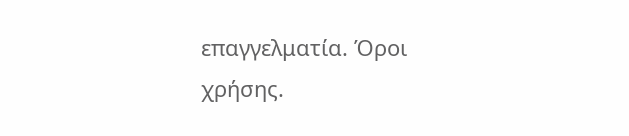επαγγελματία. Όροι χρήσης.